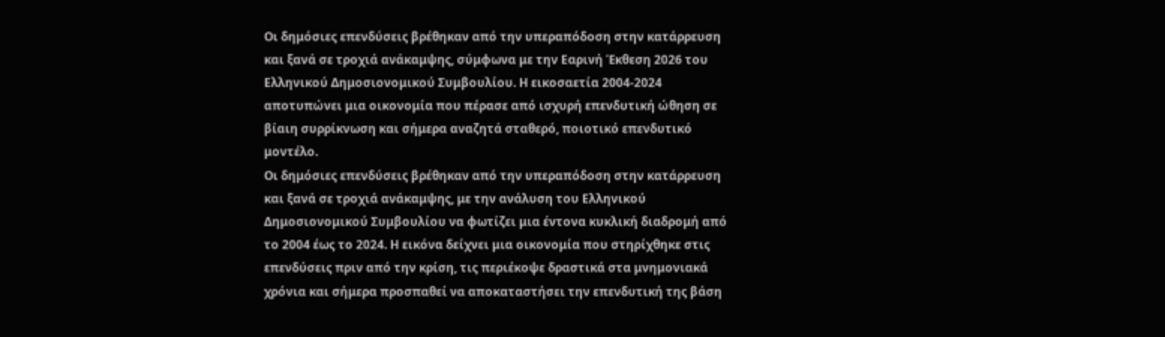Οι δημόσιες επενδύσεις βρέθηκαν από την υπεραπόδοση στην κατάρρευση και ξανά σε τροχιά ανάκαμψης, σύμφωνα με την Εαρινή Έκθεση 2026 του Ελληνικού Δημοσιονομικού Συμβουλίου. Η εικοσαετία 2004-2024 αποτυπώνει μια οικονομία που πέρασε από ισχυρή επενδυτική ώθηση σε βίαιη συρρίκνωση και σήμερα αναζητά σταθερό, ποιοτικό επενδυτικό μοντέλο.
Οι δημόσιες επενδύσεις βρέθηκαν από την υπεραπόδοση στην κατάρρευση και ξανά σε τροχιά ανάκαμψης, με την ανάλυση του Ελληνικού Δημοσιονομικού Συμβουλίου να φωτίζει μια έντονα κυκλική διαδρομή από το 2004 έως το 2024. Η εικόνα δείχνει μια οικονομία που στηρίχθηκε στις επενδύσεις πριν από την κρίση, τις περιέκοψε δραστικά στα μνημονιακά χρόνια και σήμερα προσπαθεί να αποκαταστήσει την επενδυτική της βάση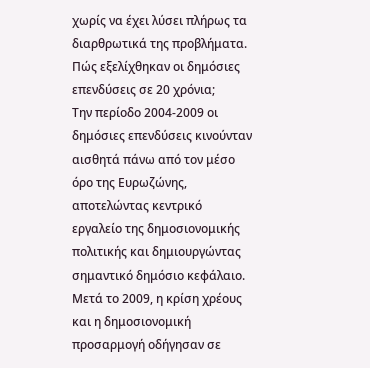χωρίς να έχει λύσει πλήρως τα διαρθρωτικά της προβλήματα.
Πώς εξελίχθηκαν οι δημόσιες επενδύσεις σε 20 χρόνια;
Την περίοδο 2004-2009 οι δημόσιες επενδύσεις κινούνταν αισθητά πάνω από τον μέσο όρο της Ευρωζώνης, αποτελώντας κεντρικό εργαλείο της δημοσιονομικής πολιτικής και δημιουργώντας σημαντικό δημόσιο κεφάλαιο. Μετά το 2009, η κρίση χρέους και η δημοσιονομική προσαρμογή οδήγησαν σε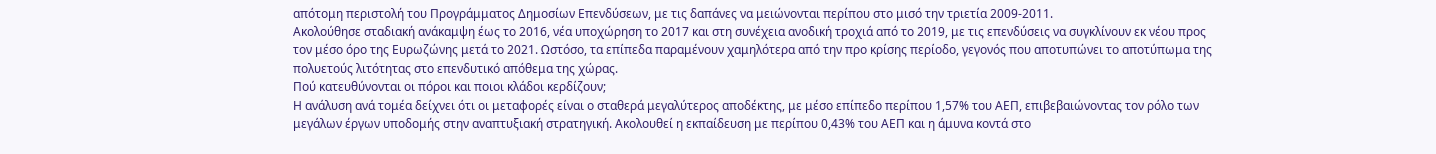απότομη περιστολή του Προγράμματος Δημοσίων Επενδύσεων, με τις δαπάνες να μειώνονται περίπου στο μισό την τριετία 2009-2011.
Ακολούθησε σταδιακή ανάκαμψη έως το 2016, νέα υποχώρηση το 2017 και στη συνέχεια ανοδική τροχιά από το 2019, με τις επενδύσεις να συγκλίνουν εκ νέου προς τον μέσο όρο της Ευρωζώνης μετά το 2021. Ωστόσο, τα επίπεδα παραμένουν χαμηλότερα από την προ κρίσης περίοδο, γεγονός που αποτυπώνει το αποτύπωμα της πολυετούς λιτότητας στο επενδυτικό απόθεμα της χώρας.
Πού κατευθύνονται οι πόροι και ποιοι κλάδοι κερδίζουν;
Η ανάλυση ανά τομέα δείχνει ότι οι μεταφορές είναι ο σταθερά μεγαλύτερος αποδέκτης, με μέσο επίπεδο περίπου 1,57% του ΑΕΠ, επιβεβαιώνοντας τον ρόλο των μεγάλων έργων υποδομής στην αναπτυξιακή στρατηγική. Ακολουθεί η εκπαίδευση με περίπου 0,43% του ΑΕΠ και η άμυνα κοντά στο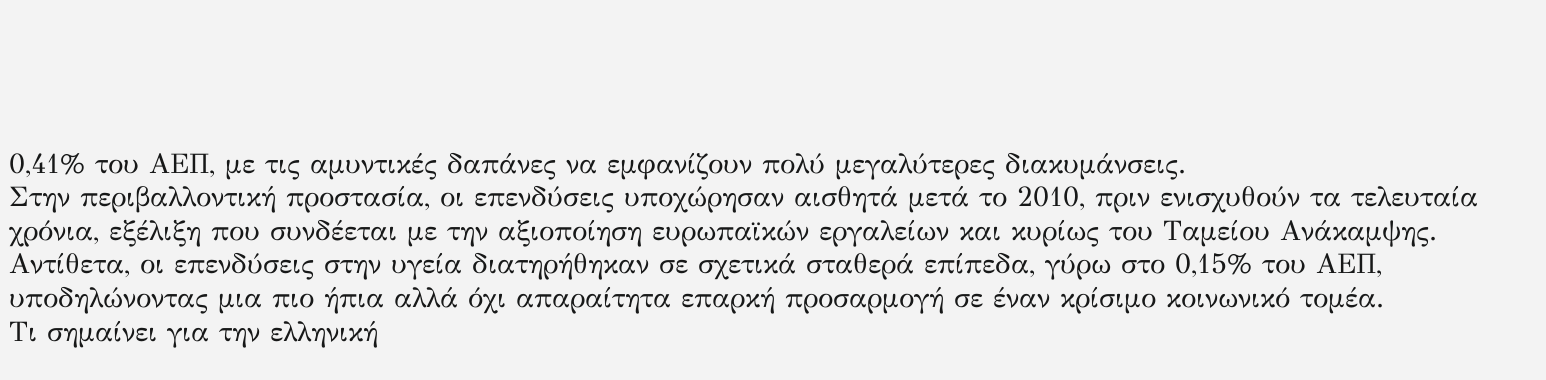0,41% του ΑΕΠ, με τις αμυντικές δαπάνες να εμφανίζουν πολύ μεγαλύτερες διακυμάνσεις.
Στην περιβαλλοντική προστασία, οι επενδύσεις υποχώρησαν αισθητά μετά το 2010, πριν ενισχυθούν τα τελευταία χρόνια, εξέλιξη που συνδέεται με την αξιοποίηση ευρωπαϊκών εργαλείων και κυρίως του Ταμείου Ανάκαμψης. Αντίθετα, οι επενδύσεις στην υγεία διατηρήθηκαν σε σχετικά σταθερά επίπεδα, γύρω στο 0,15% του ΑΕΠ, υποδηλώνοντας μια πιο ήπια αλλά όχι απαραίτητα επαρκή προσαρμογή σε έναν κρίσιμο κοινωνικό τομέα.
Τι σημαίνει για την ελληνική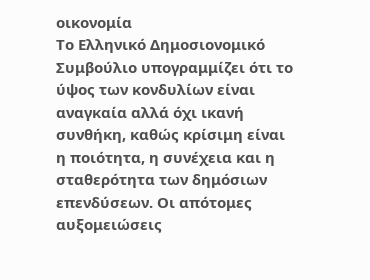οικονομία
Το Ελληνικό Δημοσιονομικό Συμβούλιο υπογραμμίζει ότι το ύψος των κονδυλίων είναι αναγκαία αλλά όχι ικανή συνθήκη, καθώς κρίσιμη είναι η ποιότητα, η συνέχεια και η σταθερότητα των δημόσιων επενδύσεων. Οι απότομες αυξομειώσεις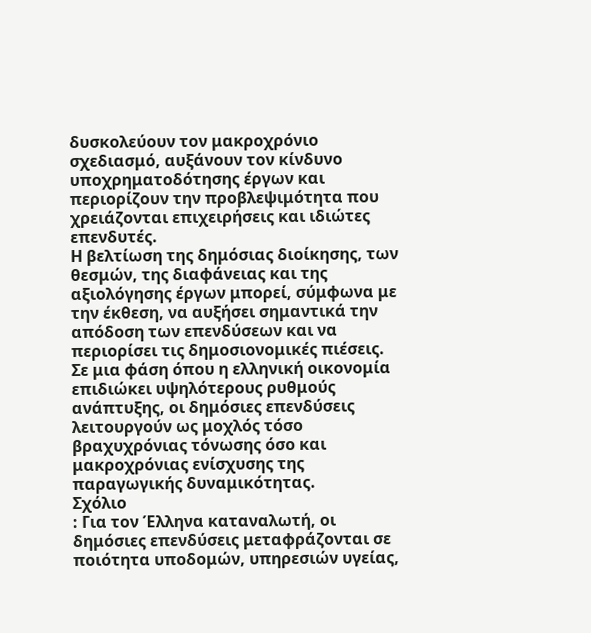δυσκολεύουν τον μακροχρόνιο σχεδιασμό, αυξάνουν τον κίνδυνο υποχρηματοδότησης έργων και περιορίζουν την προβλεψιμότητα που χρειάζονται επιχειρήσεις και ιδιώτες επενδυτές.
Η βελτίωση της δημόσιας διοίκησης, των θεσμών, της διαφάνειας και της αξιολόγησης έργων μπορεί, σύμφωνα με την έκθεση, να αυξήσει σημαντικά την απόδοση των επενδύσεων και να περιορίσει τις δημοσιονομικές πιέσεις. Σε μια φάση όπου η ελληνική οικονομία επιδιώκει υψηλότερους ρυθμούς ανάπτυξης, οι δημόσιες επενδύσεις λειτουργούν ως μοχλός τόσο βραχυχρόνιας τόνωσης όσο και μακροχρόνιας ενίσχυσης της παραγωγικής δυναμικότητας.
Σχόλιο
: Για τον Έλληνα καταναλωτή, οι δημόσιες επενδύσεις μεταφράζονται σε ποιότητα υποδομών, υπηρεσιών υγείας,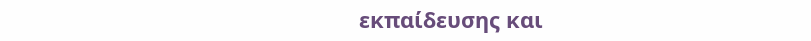εκπαίδευσης και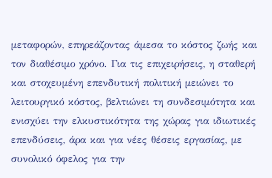μεταφορών, επηρεάζοντας άμεσα το κόστος ζωής και τον διαθέσιμο χρόνο. Για τις επιχειρήσεις, η σταθερή και στοχευμένη επενδυτική πολιτική μειώνει το λειτουργικό κόστος, βελτιώνει τη συνδεσιμότητα και ενισχύει την ελκυστικότητα της χώρας για ιδιωτικές επενδύσεις, άρα και για νέες θέσεις εργασίας, με συνολικό όφελος για την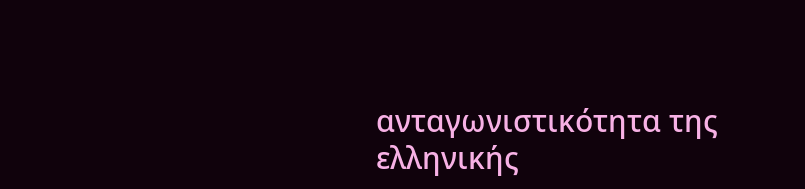ανταγωνιστικότητα της ελληνικής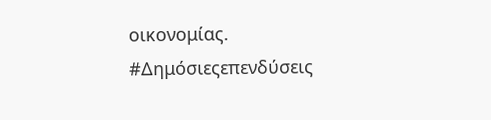οικονομίας.
#Δημόσιεςεπενδύσεις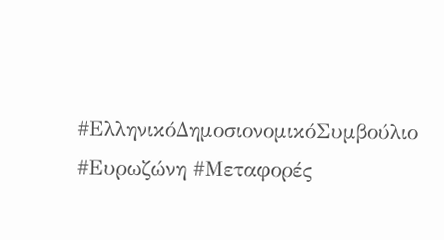#ΕλληνικόΔημοσιονομικόΣυμβούλιο #Ευρωζώνη #Μεταφορές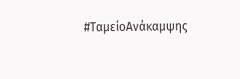#ΤαμείοΑνάκαμψης